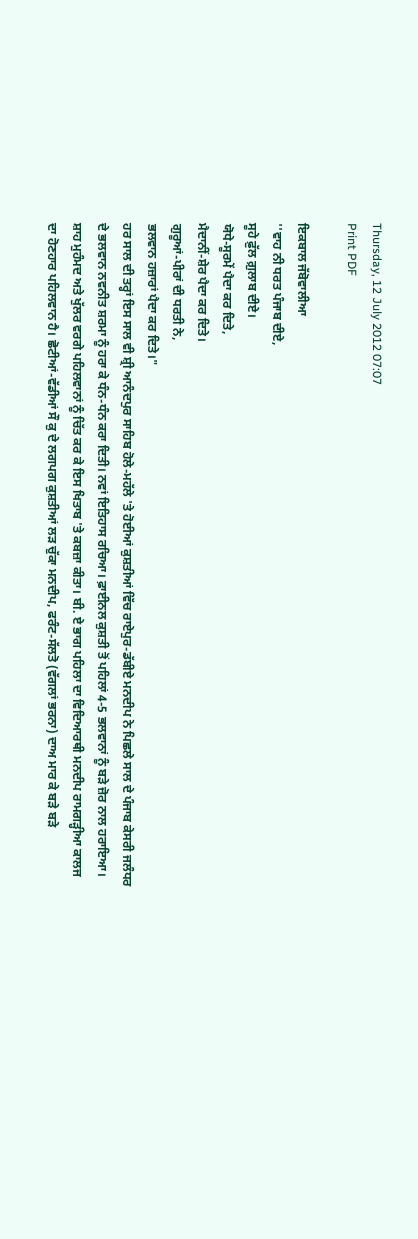Thursday, 12 July 2012 07:07
Print PDF

ਇਕਬਾਲ ਜੱਬੋਵਾਲੀਆ
''ਵਾਹ ਨੀ ਧਰਤ ਪੰਜਾਬ ਦੀਏ,
ਸੂਹੇ ਫ਼ੁੱਲ ਗ਼ੁਲਾਬ ਦੀਏ।
ਯੋਧੇ-ਸੂਰਮੇਂ ਪੈਦਾ ਕਰ ਦਿਤੇ,
ਮੈਦਾਨੀਂ-ਸ਼ੇਰ ਪੈਦਾ ਕਰ ਦਿਤੇ।
ਗੁਰੂਆਂ-ਪੀਰਾਂ ਦੀ ਧਰਤੀ ਨੇ,
ਭਲਵਾਨ ਹਜ਼ਾਰਾਂ ਪੈਦਾ ਕਰ ਦਿਤੇ।"
ਹਰ ਸਾਲ ਦੀ ਤਰ੍ਹਾਂ ਇਸ ਸਾਲ ਵੀ ਸ਼੍ਰੀ ਆਨੰਦਪੁਰ ਸਾਹਿਬ ਹੋਲੇ-ਮਹੱਲੇ 'ਤੇ ਹੋਈਆਂ ਕੁਸ਼ਤੀਆਂ ਵਿੱਚ ਰਾਏਪੁਰ-ਡੱਬੀਏ ਮਨਦੀਪ ਨੇ ਪਿਛਲੇ ਸਾਲ ਦੇ ਪੰਜਾਬ ਕੇਸਰੀ ਜਲੰਧਰ ਦੇ ਭਲਵਾਨ ਨਵਨੀਤ ਸ਼ਰਮਾ ਨੂੰ ਹਰਾ ਕੇ ਧੰਨ-ਧੰਨ ਕਰਾ ਦਿਤੀ। ਨਵਾਂ ਇਤਿਹਾਸ ਰਚਿਆ। ਫ਼ਾਈਨਲ ਕੁਸ਼ਤੀ ਤੋਂ ਪਹਿਲਾਂ 4-5 ਭਲਵਾਨਾਂ ਨੂੰ ਬੜੇ ਜ਼ੋਰ ਨਾਲ ਹਰਾਇਆ। ਸ਼ਾਹ ਮੁਹੰਮਦ ਅਤੇ ਖੁੱਲਰ ਵਰਗੇ ਪਹਿਲਵਾਨਾਂ ਨੂੰ ਚਿੱਤ ਕਰ ਕੇ ਇਸ ਖਿਤਾਬ 'ਤੇ ਕਬਜ਼ਾ ਕੀਤਾ। ਬੀ. ਏ ਭਾਗ ਪਹਿਲਾ ਦਾ ਵਿਦਿਆਰਥੀ ਮਨਦੀਪ ਰਾਮਗੜ੍ਹੀਆ ਕਾਲਜ ਦਾ ਹੋਣਹਾਰ ਪਹਿਲਵਾਨ ਹੈ। ਛੋਟੀਆਂ-ਵੱਡੀਆਂ ਸੌ ਕੁ ਦੇ ਲਗਪਗ ਕੁਸ਼ਤੀਆਂ ਲੜ ਚੁੱਕਾ ਮਨਦੀਪ, ਫਰੰਟ-ਸੱਲਤੋ (ਵੱਗਲਾਂ ਭਰਨਾ) ਦਾਅ ਮਾਰ ਕੇ ਬੜੇ ਬੜੇ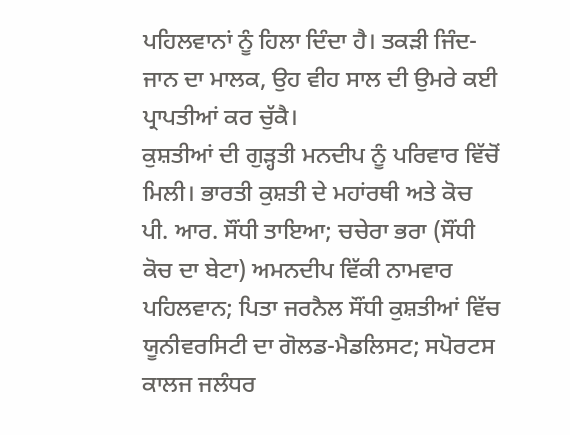ਪਹਿਲਵਾਨਾਂ ਨੂੰ ਹਿਲਾ ਦਿੰਦਾ ਹੈ। ਤਕੜੀ ਜਿੰਦ-ਜਾਨ ਦਾ ਮਾਲਕ, ਉਹ ਵੀਹ ਸਾਲ ਦੀ ਉਮਰੇ ਕਈ ਪ੍ਰਾਪਤੀਆਂ ਕਰ ਚੁੱਕੈ।
ਕੁਸ਼ਤੀਆਂ ਦੀ ਗੁੜ੍ਹਤੀ ਮਨਦੀਪ ਨੂੰ ਪਰਿਵਾਰ ਵਿੱਚੋਂ ਮਿਲੀ। ਭਾਰਤੀ ਕੁਸ਼ਤੀ ਦੇ ਮਹਾਂਰਥੀ ਅਤੇ ਕੋਚ ਪੀ. ਆਰ. ਸੌਂਧੀ ਤਾਇਆ; ਚਚੇਰਾ ਭਰਾ (ਸੌਂਧੀ ਕੋਚ ਦਾ ਬੇਟਾ) ਅਮਨਦੀਪ ਵਿੱਕੀ ਨਾਮਵਾਰ ਪਹਿਲਵਾਨ; ਪਿਤਾ ਜਰਨੈਲ ਸੌਂਧੀ ਕੁਸ਼ਤੀਆਂ ਵਿੱਚ ਯੂਨੀਵਰਸਿਟੀ ਦਾ ਗੋਲਡ-ਮੈਡਲਿਸਟ; ਸਪੋਰਟਸ ਕਾਲਜ ਜਲੰਧਰ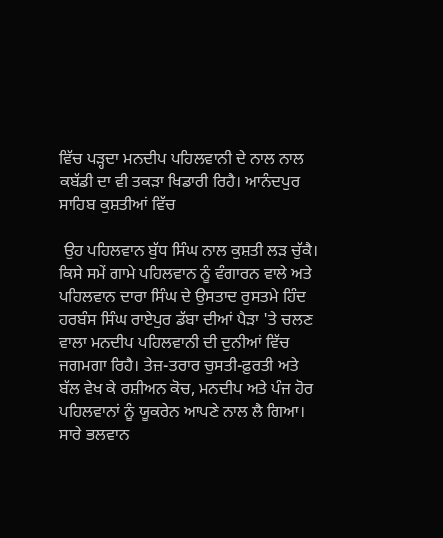ਵਿੱਚ ਪੜ੍ਹਦਾ ਮਨਦੀਪ ਪਹਿਲਵਾਨੀ ਦੇ ਨਾਲ ਨਾਲ ਕਬੱਡੀ ਦਾ ਵੀ ਤਕੜਾ ਖਿਡਾਰੀ ਰਿਹੈ। ਆਨੰਦਪੁਰ ਸਾਹਿਬ ਕੁਸ਼ਤੀਆਂ ਵਿੱਚ

 ਉਹ ਪਹਿਲਵਾਨ ਬੁੱਧ ਸਿੰਘ ਨਾਲ ਕੁਸ਼ਤੀ ਲੜ ਚੁੱਕੈ।
ਕਿਸੇ ਸਮੇਂ ਗਾਮੇ ਪਹਿਲਵਾਨ ਨੂੰ ਵੰਗਾਰਨ ਵਾਲੇ ਅਤੇ ਪਹਿਲਵਾਨ ਦਾਰਾ ਸਿੰਘ ਦੇ ਉਸਤਾਦ ਰੁਸਤਮੇ ਹਿੰਦ ਹਰਬੰਸ ਸਿੰਘ ਰਾਏਪੁਰ ਡੱਬਾ ਦੀਆਂ ਪੈੜਾ 'ਤੇ ਚਲਣ ਵਾਲਾ ਮਨਦੀਪ ਪਹਿਲਵਾਨੀ ਦੀ ਦੁਨੀਆਂ ਵਿੱਚ ਜਗਮਗਾ ਰਿਹੈ। ਤੇਜ਼-ਤਰਾਰ ਚੁਸਤੀ-ਫ਼ੁਰਤੀ ਅਤੇ ਬੱਲ ਵੇਖ ਕੇ ਰਸ਼ੀਅਨ ਕੋਚ, ਮਨਦੀਪ ਅਤੇ ਪੰਜ ਹੋਰ ਪਹਿਲਵਾਨਾਂ ਨੂੰ ਯੂਕਰੇਨ ਆਪਣੇ ਨਾਲ ਲੈ ਗਿਆ। ਸਾਰੇ ਭਲਵਾਨ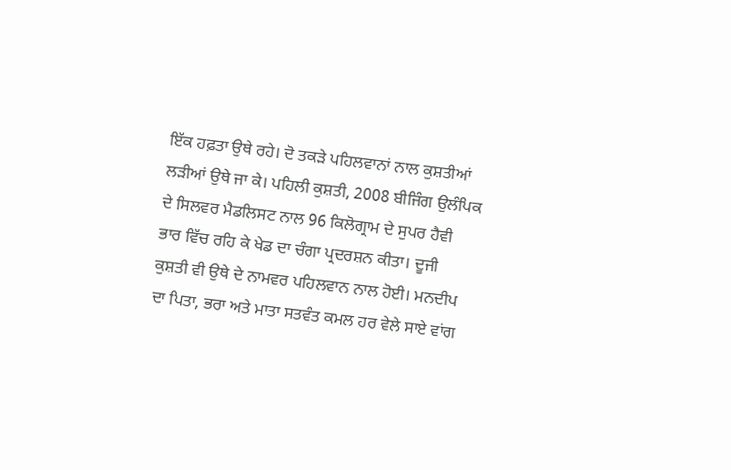ਇੱਕ ਹਫ਼ਤਾ ਉਥੇ ਰਹੇ। ਦੋ ਤਕੜੇ ਪਹਿਲਵਾਨਾਂ ਨਾਲ ਕੁਸ਼ਤੀਆਂ ਲੜੀਆਂ ਉਥੇ ਜਾ ਕੇ। ਪਹਿਲੀ ਕੁਸ਼ਤੀ, 2008 ਬੀਜਿੰਗ ਉਲੰਪਿਕ ਦੇ ਸਿਲਵਰ ਮੈਡਲਿਸਟ ਨਾਲ 96 ਕਿਲੋਗ੍ਰਾਮ ਦੇ ਸੁਪਰ ਹੈਵੀ ਭਾਰ ਵਿੱਚ ਰਹਿ ਕੇ ਖੇਡ ਦਾ ਚੰਗਾ ਪ੍ਰਦਰਸ਼ਨ ਕੀਤਾ। ਦੂਜੀ ਕੁਸ਼ਤੀ ਵੀ ਉਥੇ ਦੇ ਨਾਮਵਰ ਪਹਿਲਵਾਨ ਨਾਲ ਹੋਈ। ਮਨਦੀਪ ਦਾ ਪਿਤਾ, ਭਰਾ ਅਤੇ ਮਾਤਾ ਸਤਵੰਤ ਕਮਲ ਹਰ ਵੇਲੇ ਸਾਏ ਵਾਂਗ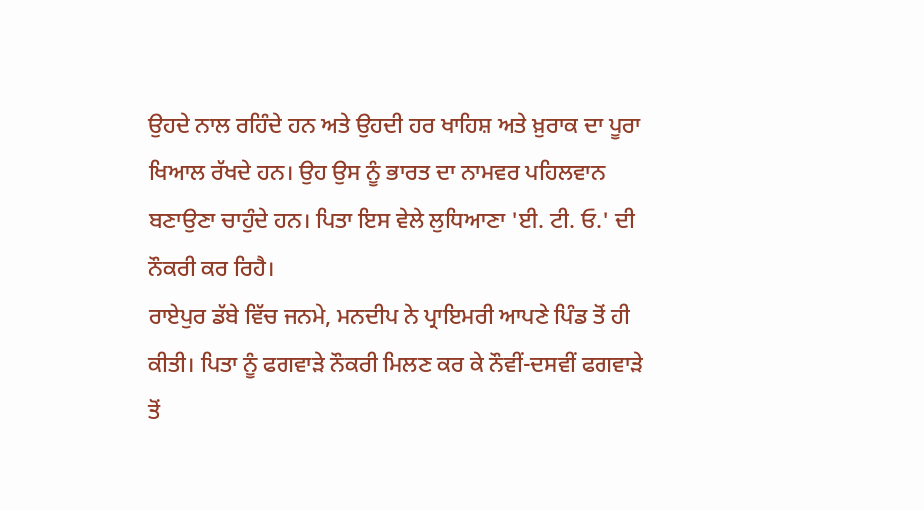ਉਹਦੇ ਨਾਲ ਰਹਿੰਦੇ ਹਨ ਅਤੇ ਉਹਦੀ ਹਰ ਖਾਹਿਸ਼ ਅਤੇ ਖ਼ੁਰਾਕ ਦਾ ਪੂਰਾ ਖਿਆਲ ਰੱਖਦੇ ਹਨ। ਉਹ ਉਸ ਨੂੰ ਭਾਰਤ ਦਾ ਨਾਮਵਰ ਪਹਿਲਵਾਨ ਬਣਾਉਣਾ ਚਾਹੁੰਦੇ ਹਨ। ਪਿਤਾ ਇਸ ਵੇਲੇ ਲੁਧਿਆਣਾ 'ਈ. ਟੀ. ਓ.' ਦੀ ਨੌਕਰੀ ਕਰ ਰਿਹੈ।
ਰਾਏਪੁਰ ਡੱਬੇ ਵਿੱਚ ਜਨਮੇ, ਮਨਦੀਪ ਨੇ ਪ੍ਰਾਇਮਰੀ ਆਪਣੇ ਪਿੰਡ ਤੋਂ ਹੀ ਕੀਤੀ। ਪਿਤਾ ਨੂੰ ਫਗਵਾੜੇ ਨੌਕਰੀ ਮਿਲਣ ਕਰ ਕੇ ਨੌਵੀਂ-ਦਸਵੀਂ ਫਗਵਾੜੇ ਤੋਂ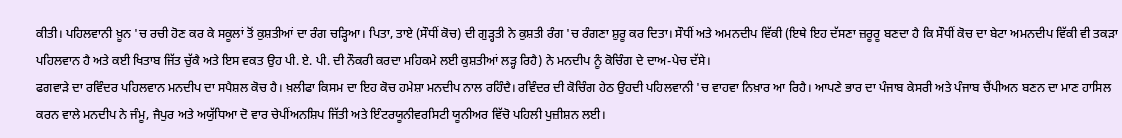ਕੀਤੀ। ਪਹਿਲਵਾਨੀ ਖ਼ੂਨ 'ਚ ਰਚੀ ਹੋਣ ਕਰ ਕੇ ਸਕੂਲਾਂ ਤੋਂ ਕੁਸ਼ਤੀਆਂ ਦਾ ਰੰਗ ਚੜ੍ਹਿਆ। ਪਿਤਾ, ਤਾਏ (ਸੌਧੀਂ ਕੋਚ) ਦੀ ਗੁੜ੍ਹਤੀ ਨੇ ਕੁਸ਼ਤੀ ਰੰਗ 'ਚ ਰੰਗਣਾ ਸ਼ੁਰੂ ਕਰ ਦਿਤਾ। ਸੌਧੀਂ ਅਤੇ ਅਮਨਦੀਪ ਵਿੱਕੀ (ਇਥੇ ਇਹ ਦੱਸਣਾ ਜ਼ਰੂਰੂ ਬਣਦਾ ਹੈ ਕਿ ਸੌਧੀਂ ਕੋਚ ਦਾ ਬੇਟਾ ਅਮਨਦੀਪ ਵਿੱਕੀ ਵੀ ਤਕੜਾ ਪਹਿਲਵਾਨ ਹੈ ਅਤੇ ਕਈ ਖਿਤਾਬ ਜਿੱਤ ਚੁੱਕੈ ਅਤੇ ਇਸ ਵਕਤ ਉਹ ਪੀ. ਏ. ਪੀ. ਦੀ ਨੌਕਰੀ ਕਰਦਾ ਮਹਿਕਮੇ ਲਈ ਕੁਸ਼ਤੀਆਂ ਲੜ੍ਹ ਰਿਹੈ) ਨੇ ਮਨਦੀਪ ਨੂੰ ਕੋਚਿੰਗ ਦੇ ਦਾਅ-ਪੇਚ ਦੱਸੇ।
ਫਗਵਾੜੇ ਦਾ ਰਵਿੰਦਰ ਪਹਿਲਵਾਨ ਮਨਦੀਪ ਦਾ ਸਪੈਸ਼ਲ ਕੋਚ ਹੈ। ਖ਼ਲੀਫਾ ਕਿਸਮ ਦਾ ਇਹ ਕੋਚ ਹਮੇਸ਼ਾ ਮਨਦੀਪ ਨਾਲ ਰਹਿੰਦੈ। ਰਵਿੰਦਰ ਦੀ ਕੋਚਿੰਗ ਹੇਠ ਉਹਦੀ ਪਹਿਲਵਾਨੀ 'ਚ ਵਾਹਵਾ ਨਿਖ਼ਾਰ ਆ ਰਿਹੈ। ਆਪਣੇ ਭਾਰ ਦਾ ਪੰਜਾਬ ਕੇਸਰੀ ਅਤੇ ਪੰਜਾਬ ਚੈਂਪੀਅਨ ਬਣਨ ਦਾ ਮਾਣ ਹਾਸਿਲ ਕਰਨ ਵਾਲੇ ਮਨਦੀਪ ਨੇ ਜੰਮੂ, ਜੈਪੁਰ ਅਤੇ ਅਯੁੱਧਿਆ ਦੋ ਵਾਰ ਚੇਪੀਂਅਨਸ਼ਿਪ ਜਿੱਤੀ ਅਤੇ ਇੰਟਰਯੂਨੀਵਰਸਿਟੀ ਯੂਨੀਅਰ ਵਿੱਚੋ ਪਹਿਲੀ ਪੁਜ਼ੀਸ਼ਨ ਲਈ।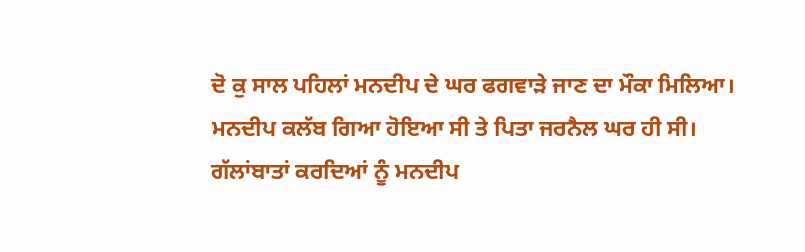ਦੋ ਕੁ ਸਾਲ ਪਹਿਲਾਂ ਮਨਦੀਪ ਦੇ ਘਰ ਫਗਵਾੜੇ ਜਾਣ ਦਾ ਮੌਕਾ ਮਿਲਿਆ। ਮਨਦੀਪ ਕਲੱਬ ਗਿਆ ਹੋਇਆ ਸੀ ਤੇ ਪਿਤਾ ਜਰਨੈਲ ਘਰ ਹੀ ਸੀ। ਗੱਲਾਂਬਾਤਾਂ ਕਰਦਿਆਂ ਨੂੰ ਮਨਦੀਪ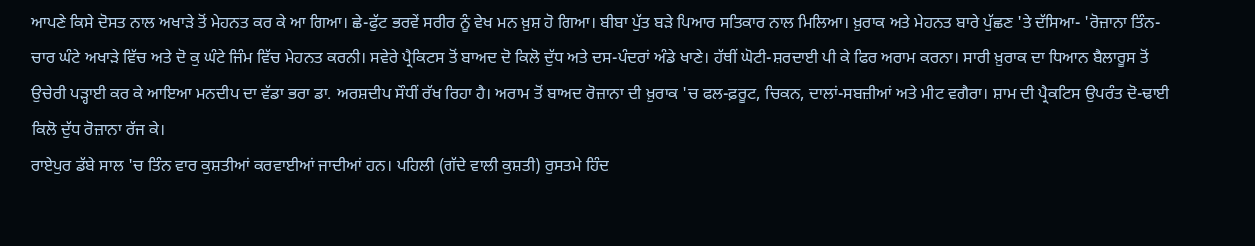ਆਪਣੇ ਕਿਸੇ ਦੋਸਤ ਨਾਲ ਅਖਾੜੇ ਤੋਂ ਮੇਹਨਤ ਕਰ ਕੇ ਆ ਗਿਆ। ਛੇ-ਫੁੱਟ ਭਰਵੇਂ ਸਰੀਰ ਨੂੰ ਵੇਖ ਮਨ ਖ਼ੁਸ਼ ਹੋ ਗਿਆ। ਬੀਬਾ ਪੁੱਤ ਬੜੇ ਪਿਆਰ ਸਤਿਕਾਰ ਨਾਲ ਮਿਲਿਆ। ਖ਼ੁਰਾਕ ਅਤੇ ਮੇਹਨਤ ਬਾਰੇ ਪੁੱਛਣ 'ਤੇ ਦੱਸਿਆ- 'ਰੋਜ਼ਾਨਾ ਤਿੰਨ-ਚਾਰ ਘੰਟੇ ਅਖਾੜੇ ਵਿੱਚ ਅਤੇ ਦੋ ਕੁ ਘੰਟੇ ਜਿੰਮ ਵਿੱਚ ਮੇਹਨਤ ਕਰਨੀ। ਸਵੇਰੇ ਪ੍ਰੈਕਿਟਸ ਤੋਂ ਬਾਅਦ ਦੋ ਕਿਲੋ ਦੁੱਧ ਅਤੇ ਦਸ-ਪੰਦਰਾਂ ਅੰਡੇ ਖਾਣੇ। ਹੱਥੀਂ ਘੋਟੀ-ਸ਼ਰਦਾਈ ਪੀ ਕੇ ਫਿਰ ਅਰਾਮ ਕਰਨਾ। ਸਾਰੀ ਖ਼ੁਰਾਕ ਦਾ ਧਿਆਨ ਬੈਲਾਰੂਸ ਤੋਂ ਉਚੇਰੀ ਪੜ੍ਹਾਈ ਕਰ ਕੇ ਆਇਆ ਮਨਦੀਪ ਦਾ ਵੱਡਾ ਭਰਾ ਡਾ. ਅਰਸ਼ਦੀਪ ਸੌਧੀਂ ਰੱਖ ਰਿਹਾ ਹੈ। ਅਰਾਮ ਤੋਂ ਬਾਅਦ ਰੋਜ਼ਾਨਾ ਦੀ ਖ਼ੁਰਾਕ 'ਚ ਫਲ-ਫ਼ਰੂਟ, ਚਿਕਨ, ਦਾਲਾਂ-ਸਬਜ਼ੀਆਂ ਅਤੇ ਮੀਟ ਵਗੈਰਾ। ਸ਼ਾਮ ਦੀ ਪ੍ਰੈਕਟਿਸ ਉਪਰੰਤ ਦੋ-ਢਾਈ ਕਿਲੋ ਦੁੱਧ ਰੋਜ਼ਾਨਾ ਰੱਜ ਕੇ।
ਰਾਏਪੁਰ ਡੱਬੇ ਸਾਲ 'ਚ ਤਿੰਨ ਵਾਰ ਕੁਸ਼ਤੀਆਂ ਕਰਵਾਈਆਂ ਜਾਦੀਆਂ ਹਨ। ਪਹਿਲੀ (ਗੱਦੇ ਵਾਲੀ ਕੁਸ਼ਤੀ) ਰੁਸਤਮੇ ਹਿੰਦ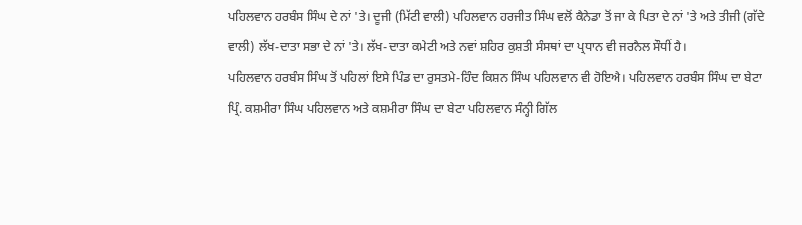ਪਹਿਲਵਾਨ ਹਰਬੰਸ ਸਿੰਘ ਦੇ ਨਾਂ 'ਤੇ। ਦੂਜੀ (ਮਿੱਟੀ ਵਾਲੀ) ਪਹਿਲਵਾਨ ਹਰਜੀਤ ਸਿੰਘ ਵਲੋਂ ਕੈਨੇਡਾ ਤੋਂ ਜਾ ਕੇ ਪਿਤਾ ਦੇ ਨਾਂ 'ਤੇ ਅਤੇ ਤੀਜੀ (ਗੱਦੇ ਵਾਲੀ) ਲੱਖ-ਦਾਤਾ ਸਭਾ ਦੇ ਨਾਂ 'ਤੇ। ਲੱਖ-ਦਾਤਾ ਕਮੇਟੀ ਅਤੇ ਨਵਾਂ ਸ਼ਹਿਰ ਕੁਸ਼ਤੀ ਸੰਸਥਾਂ ਦਾ ਪ੍ਰਧਾਨ ਵੀ ਜਰਨੈਲ ਸੌਧੀਂ ਹੈ।
ਪਹਿਲਵਾਨ ਹਰਬੰਸ ਸਿੰਘ ਤੋਂ ਪਹਿਲਾਂ ਇਸੇ ਪਿੰਡ ਦਾ ਰੁਸਤਮੇ-ਹਿੰਦ ਕਿਸ਼ਨ ਸਿੰਘ ਪਹਿਲਵਾਨ ਵੀ ਹੋਇਐ। ਪਹਿਲਵਾਨ ਹਰਬੰਸ ਸਿੰਘ ਦਾ ਬੇਟਾ ਪ੍ਰਿੰ. ਕਸ਼ਮੀਰਾ ਸਿੰਘ ਪਹਿਲਵਾਨ ਅਤੇ ਕਸ਼ਮੀਰਾ ਸਿੰਘ ਦਾ ਬੇਟਾ ਪਹਿਲਵਾਨ ਸੰਨ੍ਹੀ ਗਿੱਲ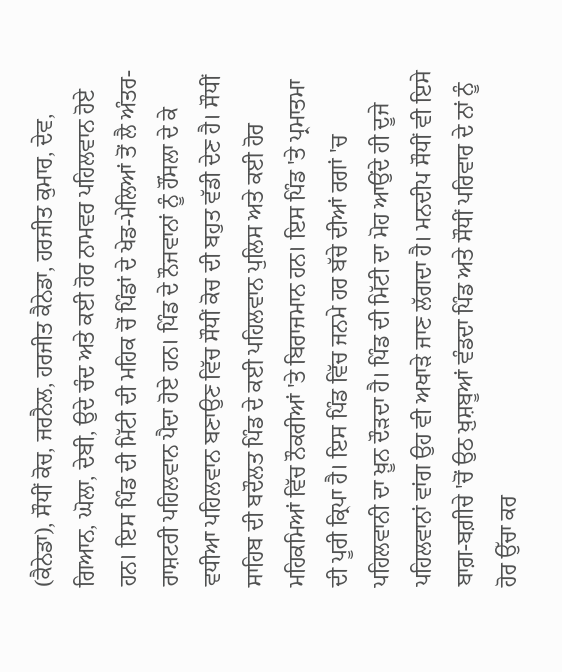(ਕੈਨੇਡਾ), ਸੌਧੀਂ ਕੋਚ, ਜਰਨੈਲ, ਹਰਜੀਤ ਕੈਨੇਡਾ, ਹਰਜੀਤ ਕੁਮਾਰ, ਦੇਵ, ਗਿਆਨ, ਘੋਲਾ, ਦੇਬੀ, ਉਦੇ ਚੰਦ ਅਤੇ ਕਈ ਹੋਰ ਨਾਮਵਰ ਪਹਿਲਵਾਨ ਹੋਏ ਹਨ। ਇਸ ਪਿੰਡ ਦੀ ਮਿੱਟੀ ਦੀ ਮਹਿਕ ਚੋਂ ਪਿੰਡਾਂ ਦੇ ਖੇਡ-ਮੇਲਿਆਂ ਤੋਂ ਲੈ ਅੰਤਰ-ਰਾਸ਼ਟਰੀ ਪਹਿਲਵਾਨ ਪੈਦਾ ਹੋਏ ਹਨ। ਪਿੰਡ ਦੇ ਨੌਜਵਾਨਾਂ ਨੂੰ ਹੌਂਸਲਾ ਦੇ ਕੇ ਵਧੀਆ ਪਹਿਲਵਾਨ ਬਣਾਉਣ ਵਿੱਚ ਸੌਧੀਂ ਕੋਚ ਦੀ ਬਹੁਤ ਵੱਡੀ ਦੇਣ ਹੈ। ਸੌਧੀਂ ਸਾਹਿਬ ਦੀ ਬਦੌਲਤ ਪਿੰਡ ਦੇ ਕਈ ਪਹਿਲਵਾਨ ਪੁਲਿਸ ਅਤੇ ਕਈ ਹੋਰ ਮਹਿਕਮਿਆਂ ਵਿੱਚ ਨੌਕਰੀਆਂ 'ਤੇ ਬਿਰਾਜਮਾਨ ਹਨ। ਇਸ ਪਿੰਡ 'ਤੇ ਪ੍ਰਮਾਤਮਾ ਦੀ ਪੂਰੀ ਕ੍ਰਿਪਾ ਹੈ। ਇਸ ਪਿੰਡ ਵਿੱਚ ਜਨਮੇ ਹਰ ਬੱਚੇ ਦੀਆਂ ਰਗਾਂ 'ਚ ਪਹਿਲਵਾਨੀ ਦਾ ਖ਼ੂਨ ਦੌੜਦਾ ਹੈ। ਪਿੰਡ ਦੀ ਮਿੱਟੀ ਦਾ ਮੋਹ ਆਉਂਦੇ ਹੀ ਦੂਜੇ ਪਹਿਲਵਾਨਾਂ ਵਾਂਗ ਉਹ ਵੀ ਅਖਾੜੇ ਜਾਣ ਲੱਗਦਾ ਹੈ। ਮਨਦੀਪ ਸੌਧੀਂ ਵੀ ਇਸੇ ਬਾਗ਼-ਬਗ਼ੀਚੇ 'ਚੋਂ ਉਠ ਖ਼ੁਸ਼ਬੂਆਂ ਵੰਡਦਾ ਪਿੰਡ ਅਤੇ ਸੌਧੀਂ ਪਰਿਵਾਰ ਦੇ ਨਾਂ ਨੂੰ ਹੋਰ ਉੱਚਾ ਕਰ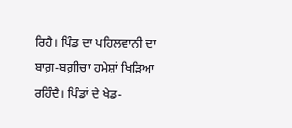ਰਿਹੈ। ਪਿੰਡ ਦਾ ਪਹਿਲਵਾਨੀ ਦਾ ਬਾਗ਼-ਬਗ਼ੀਚਾ ਹਮੇਸ਼ਾਂ ਖਿੜਿਆ ਰਹਿੰਦੈ। ਪਿੰਡਾਂ ਦੇ ਖੇਡ-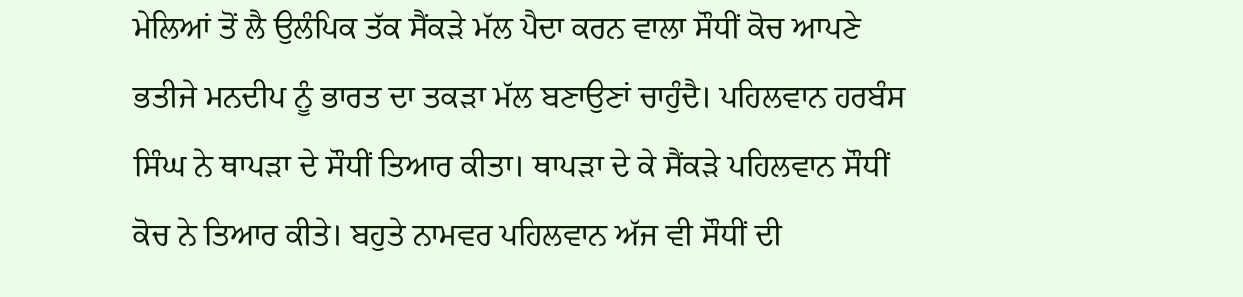ਮੇਲਿਆਂ ਤੋਂ ਲੈ ਉਲੰਪਿਕ ਤੱਕ ਸੈਂਕੜੇ ਮੱਲ ਪੈਦਾ ਕਰਨ ਵਾਲਾ ਸੌਧੀਂ ਕੋਚ ਆਪਣੇ ਭਤੀਜੇ ਮਨਦੀਪ ਨੂੰ ਭਾਰਤ ਦਾ ਤਕੜਾ ਮੱਲ ਬਣਾਉਣਾਂ ਚਾਹੁੰਦੈ। ਪਹਿਲਵਾਨ ਹਰਬੰਸ ਸਿੰਘ ਨੇ ਥਾਪੜਾ ਦੇ ਸੌਧੀਂ ਤਿਆਰ ਕੀਤਾ। ਥਾਪੜਾ ਦੇ ਕੇ ਸੈਂਕੜੇ ਪਹਿਲਵਾਨ ਸੌਧੀਂ ਕੋਚ ਨੇ ਤਿਆਰ ਕੀਤੇ। ਬਹੁਤੇ ਨਾਮਵਰ ਪਹਿਲਵਾਨ ਅੱਜ ਵੀ ਸੌਧੀਂ ਦੀ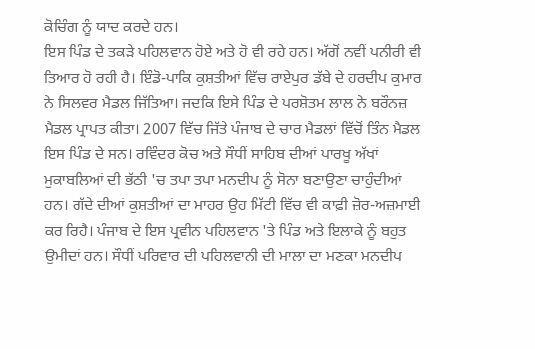ਕੋਚਿੰਗ ਨੂੰ ਯਾਦ ਕਰਦੇ ਹਨ।
ਇਸ ਪਿੰਡ ਦੇ ਤਕੜੇ ਪਹਿਲਵਾਨ ਹੋਏ ਅਤੇ ਹੋ ਵੀ ਰਹੇ ਹਨ। ਅੱਗੋਂ ਨਵੀਂ ਪਨੀਰੀ ਵੀ ਤਿਆਰ ਹੋ ਰਹੀ ਹੈ। ਇੰਡੋ-ਪਾਕਿ ਕੁਸ਼ਤੀਆਂ ਵਿੱਚ ਰਾਏਪੁਰ ਡੱਬੇ ਦੇ ਹਰਦੀਪ ਕੁਮਾਰ ਨੇ ਸਿਲਵਰ ਮੈਡਲ ਜਿੱਤਿਆ। ਜਦਕਿ ਇਸੇ ਪਿੰਡ ਦੇ ਪਰਸ਼ੋਤਮ ਲਾਲ ਨੇ ਬਰੌਨਜ਼ ਮੈਡਲ ਪ੍ਰਾਪਤ ਕੀਤਾ। 2007 ਵਿੱਚ ਜਿੱਤੇ ਪੰਜਾਬ ਦੇ ਚਾਰ ਮੈਡਲਾਂ ਵਿੱਚੋਂ ਤਿੰਨ ਮੈਡਲ ਇਸ ਪਿੰਡ ਦੇ ਸਨ। ਰਵਿੰਦਰ ਕੋਚ ਅਤੇ ਸੌਧੀਂ ਸਾਹਿਬ ਦੀਆਂ ਪਾਰਖੂ ਅੱਖਾਂ ਮੁਕਾਬਲਿਆਂ ਦੀ ਭੱਠੀ 'ਚ ਤਪਾ ਤਪਾ ਮਨਦੀਪ ਨੂੰ ਸੋਨਾ ਬਣਾਉਣਾ ਚਾਹੁੰਦੀਆਂ ਹਨ। ਗੱਦੇ ਦੀਆਂ ਕੁਸ਼ਤੀਆਂ ਦਾ ਮਾਹਰ ਉਹ ਮਿੱਟੀ ਵਿੱਚ ਵੀ ਕਾਫ਼ੀ ਜ਼ੋਰ-ਅਜ਼ਮਾਈ ਕਰ ਰਿਹੈ। ਪੰਜਾਬ ਦੇ ਇਸ ਪ੍ਰਵੀਨ ਪਹਿਲਵਾਨ 'ਤੇ ਪਿੰਡ ਅਤੇ ਇਲਾਕੇ ਨੂੰ ਬਹੁਤ ਉਮੀਦਾਂ ਹਨ। ਸੌਧੀਂ ਪਰਿਵਾਰ ਦੀ ਪਹਿਲਵਾਨੀ ਦੀ ਮਾਲਾ ਦਾ ਮਣਕਾ ਮਨਦੀਪ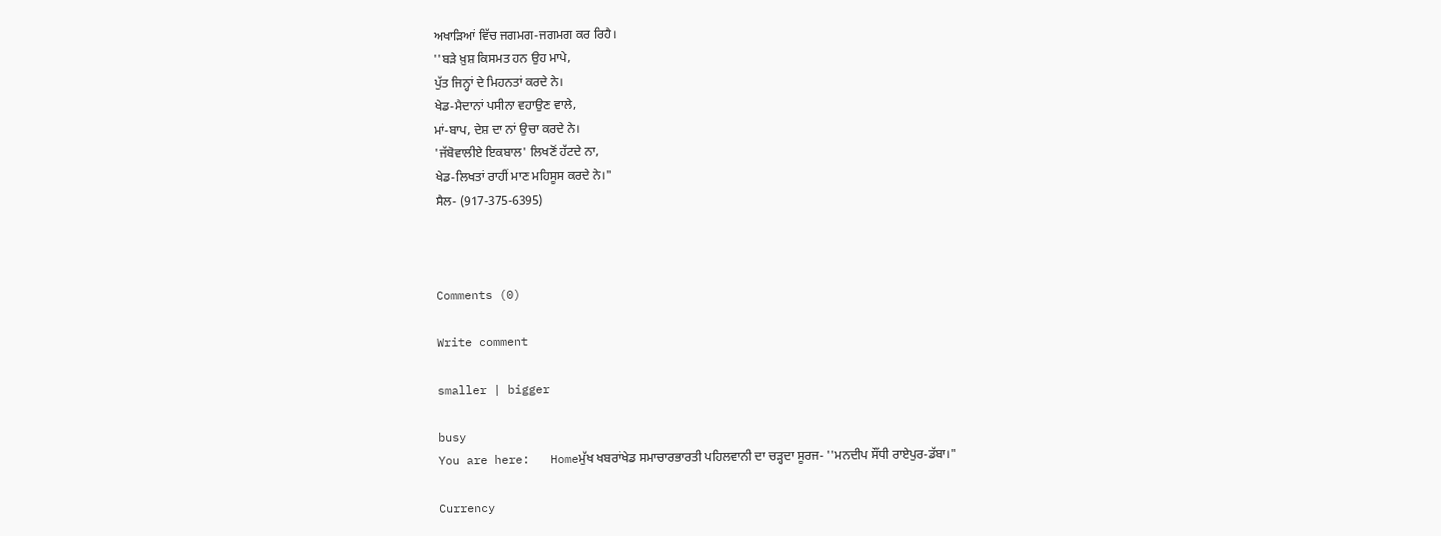ਅਖਾੜਿਆਂ ਵਿੱਚ ਜਗਮਗ-ਜਗਮਗ ਕਰ ਰਿਹੈ।
''ਬੜੇ ਖ਼ੁਸ਼ ਕਿਸਮਤ ਹਨ ਉਹ ਮਾਪੇ,
ਪੁੱਤ ਜਿਨ੍ਹਾਂ ਦੇ ਮਿਹਨਤਾਂ ਕਰਦੇ ਨੇ।
ਖੇਡ-ਮੈਦਾਨਾਂ ਪਸੀਨਾ ਵਹਾਉਣ ਵਾਲੇ,
ਮਾਂ-ਬਾਪ, ਦੇਸ਼ ਦਾ ਨਾਂ ਉਚਾ ਕਰਦੇ ਨੇ।
'ਜੱਬੋਵਾਲੀਏ ਇਕਬਾਲ' ਲਿਖਣੋਂ ਹੱਟਦੇ ਨਾ,
ਖੇਡ-ਲਿਖਤਾਂ ਰਾਹੀਂ ਮਾਣ ਮਹਿਸੂਸ ਕਰਦੇ ਨੇ।"
ਸੈਲ- (917-375-6395)



Comments (0)

Write comment

smaller | bigger

busy
You are here:   Homeਮੁੱਖ ਖਬਰਾਂਖੇਡ ਸਮਾਚਾਰਭਾਰਤੀ ਪਹਿਲਵਾਨੀ ਦਾ ਚੜ੍ਹਦਾ ਸੂਰਜ- ''ਮਨਦੀਪ ਸੌਂਧੀ ਰਾਏਪੁਰ-ਡੱਬਾ।"

Currency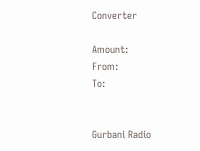Converter

Amount:
From:
To:


Gurbani Radio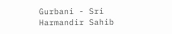Gurbani - Sri Harmandir Sahib